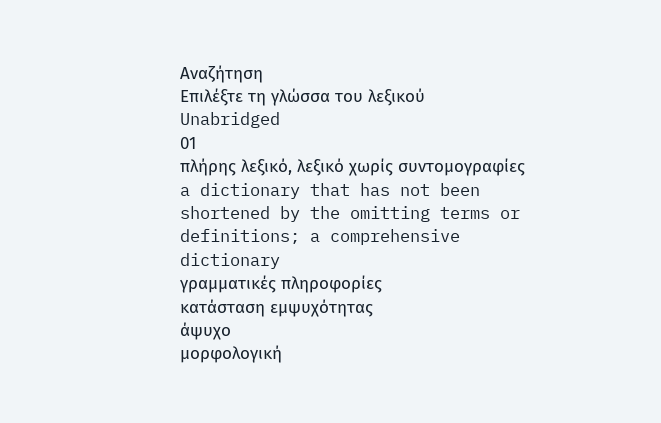Αναζήτηση
Επιλέξτε τη γλώσσα του λεξικού
Unabridged
01
πλήρης λεξικό, λεξικό χωρίς συντομογραφίες
a dictionary that has not been shortened by the omitting terms or definitions; a comprehensive dictionary
γραμματικές πληροφορίες
κατάσταση εμψυχότητας
άψυχο
μορφολογική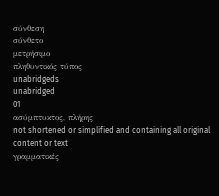σύνθεση
σύνθετο
μετρήσιμο
πληθυντικός τύπος
unabridgeds
unabridged
01
ασύμπτυκτος, πλήρης
not shortened or simplified and containing all original content or text
γραμματικές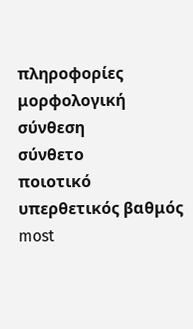πληροφορίες
μορφολογική σύνθεση
σύνθετο
ποιοτικό
υπερθετικός βαθμός
most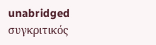unabridged
συγκριτικός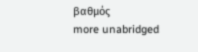βαθμός
more unabridged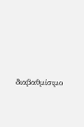διαβαθμίσιμο